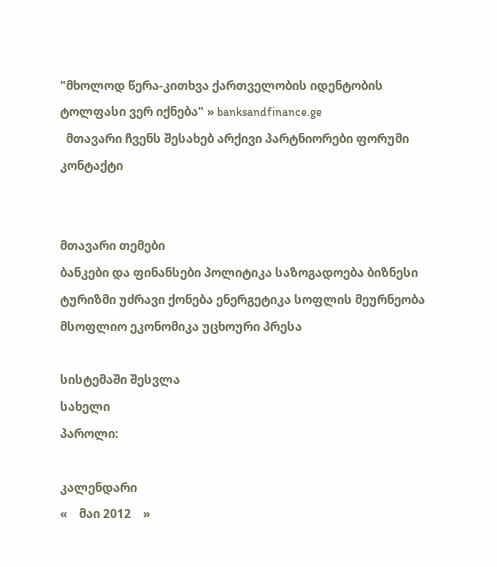"მხოლოდ წერა-კითხვა ქართველობის იდენტობის ტოლფასი ვერ იქნება" » banksandfinance.ge
  მთავარი ჩვენს შესახებ არქივი პარტნიორები ფორუმი კონტაქტი


მთავარი თემები
ბანკები და ფინანსები პოლიტიკა საზოგადოება ბიზნესი ტურიზმი უძრავი ქონება ენერგეტიკა სოფლის მეურნეობა მსოფლიო ეკონომიკა უცხოური პრესა

სისტემაში შესვლა
სახელი
პაროლი:

კალენდარი
«    მაი 2012    »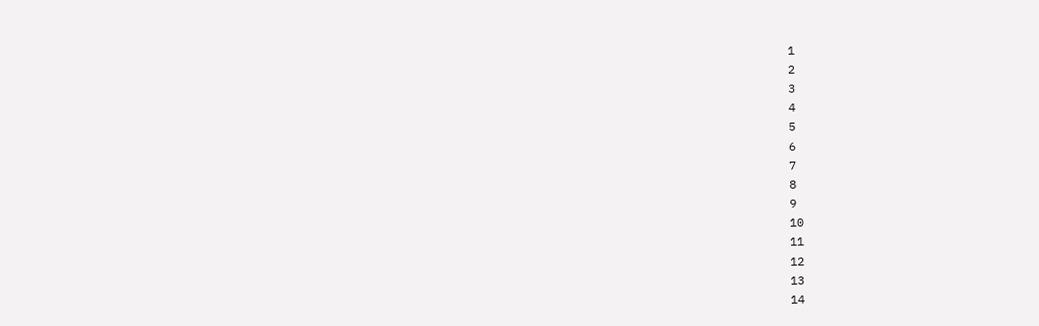1
2
3
4
5
6
7
8
9
10
11
12
13
14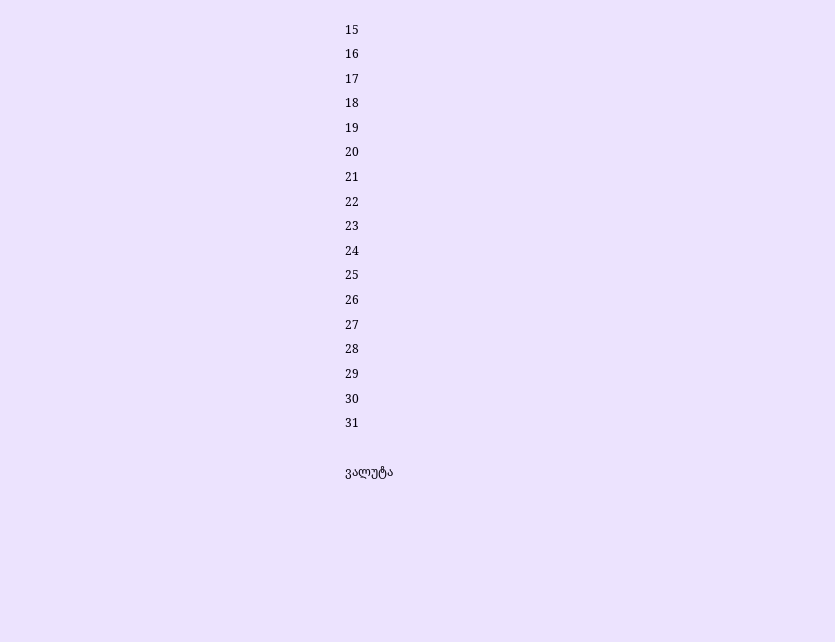15
16
17
18
19
20
21
22
23
24
25
26
27
28
29
30
31

ვალუტა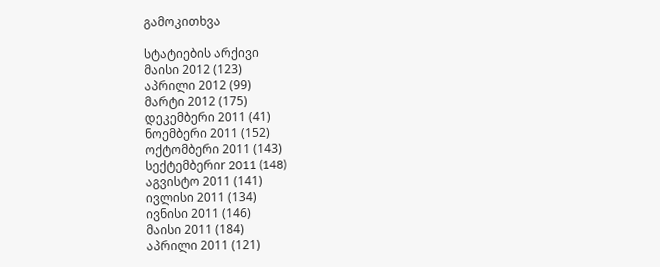გამოკითხვა

სტატიების არქივი
მაისი 2012 (123)
აპრილი 2012 (99)
მარტი 2012 (175)
დეკემბერი 2011 (41)
ნოემბერი 2011 (152)
ოქტომბერი 2011 (143)
სექტემბერიr 2011 (148)
აგვისტო 2011 (141)
ივლისი 2011 (134)
ივნისი 2011 (146)
მაისი 2011 (184)
აპრილი 2011 (121)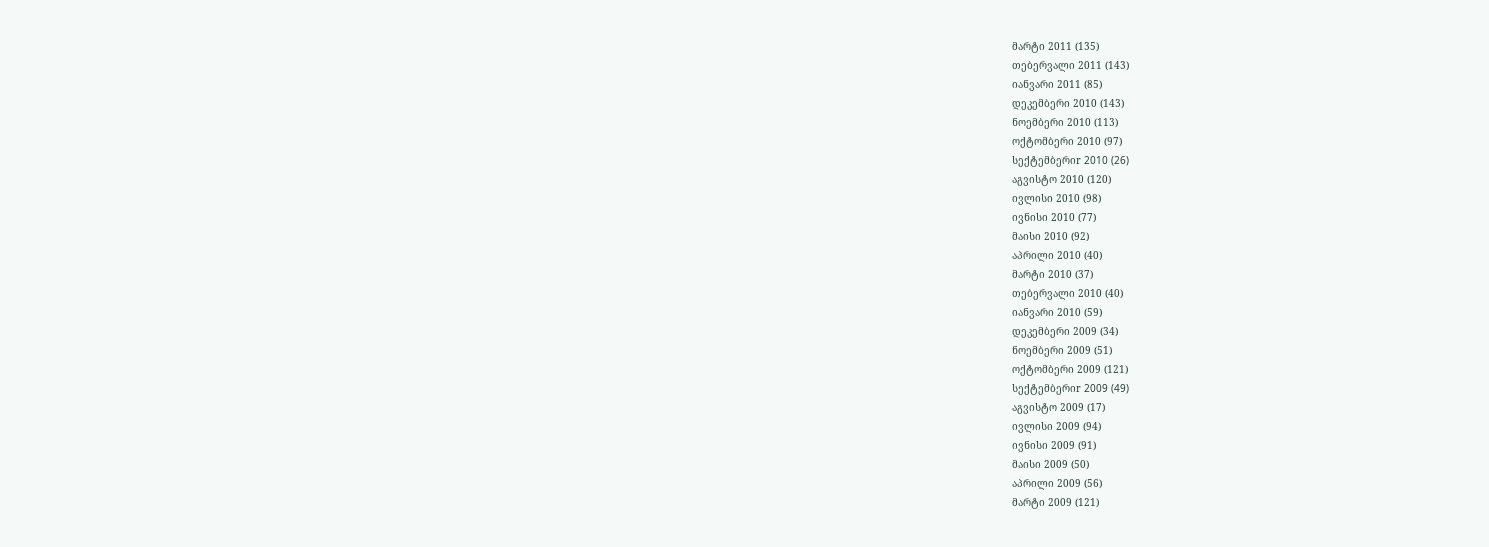მარტი 2011 (135)
თებერვალი 2011 (143)
იანვარი 2011 (85)
დეკემბერი 2010 (143)
ნოემბერი 2010 (113)
ოქტომბერი 2010 (97)
სექტემბერიr 2010 (26)
აგვისტო 2010 (120)
ივლისი 2010 (98)
ივნისი 2010 (77)
მაისი 2010 (92)
აპრილი 2010 (40)
მარტი 2010 (37)
თებერვალი 2010 (40)
იანვარი 2010 (59)
დეკემბერი 2009 (34)
ნოემბერი 2009 (51)
ოქტომბერი 2009 (121)
სექტემბერიr 2009 (49)
აგვისტო 2009 (17)
ივლისი 2009 (94)
ივნისი 2009 (91)
მაისი 2009 (50)
აპრილი 2009 (56)
მარტი 2009 (121)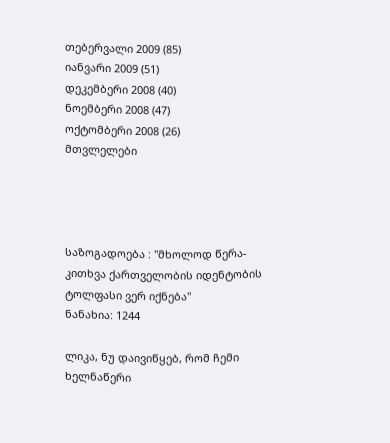თებერვალი 2009 (85)
იანვარი 2009 (51)
დეკემბერი 2008 (40)
ნოემბერი 2008 (47)
ოქტომბერი 2008 (26)
მთვლელები




საზოგადოება : "მხოლოდ წერა-კითხვა ქართველობის იდენტობის ტოლფასი ვერ იქნება"
ნანახია: 1244

ლიკა, ნუ დაივიწყებ, რომ ჩემი ხელნაწერი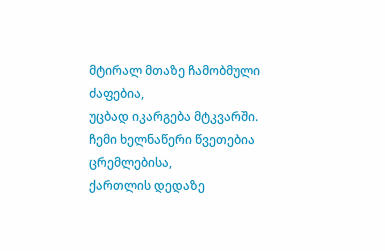მტირალ მთაზე ჩამობმული ძაფებია,
უცბად იკარგება მტკვარში.
ჩემი ხელნაწერი წვეთებია ცრემლებისა,
ქართლის დედაზე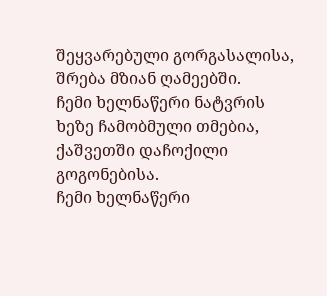შეყვარებული გორგასალისა,
შრება მზიან ღამეებში.
ჩემი ხელნაწერი ნატვრის ხეზე ჩამობმული თმებია,
ქაშვეთში დაჩოქილი გოგონებისა.
ჩემი ხელნაწერი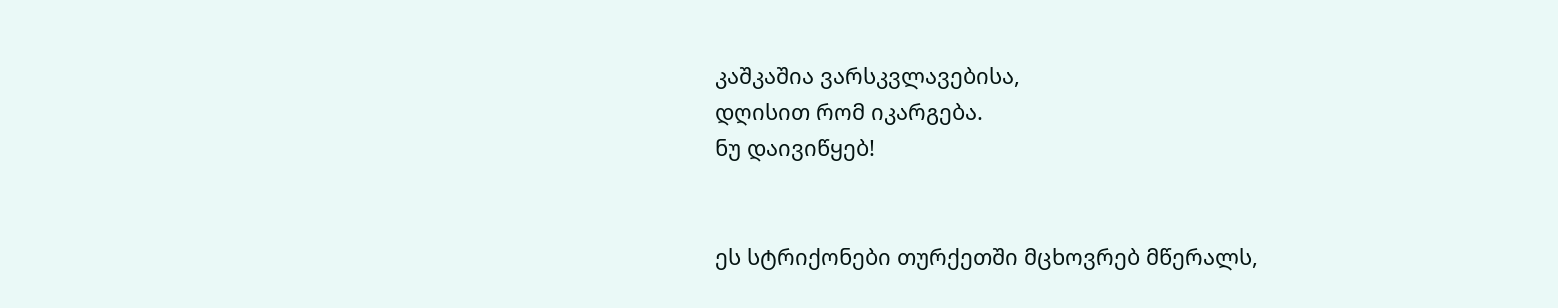კაშკაშია ვარსკვლავებისა,
დღისით რომ იკარგება.
ნუ დაივიწყებ!


ეს სტრიქონები თურქეთში მცხოვრებ მწერალს,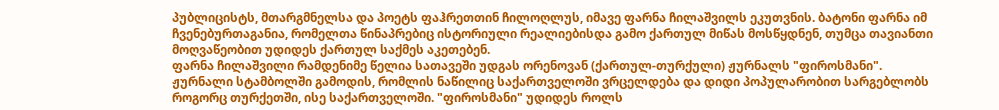პუბლიცისტს, მთარგმნელსა და პოეტს ფაჰრეთთინ ჩილოღლუს, იმავე ფარნა ჩილაშვილს ეკუთვნის. ბატონი ფარნა იმ ჩვენებურთაგანია, რომელთა წინაპრებიც ისტორიული რეალიებისდა გამო ქართულ მიწას მოსწყდნენ, თუმცა თავიანთი მოღვაწეობით უდიდეს ქართულ საქმეს აკეთებენ.
ფარნა ჩილაშვილი რამდენიმე წელია სათავეში უდგას ორენოვან (ქართულ-თურქული) ჟურნალს "ფიროსმანი". ჟურნალი სტამბოლში გამოდის, რომლის ნაწილიც საქართველოში ვრცელდება და დიდი პოპულარობით სარგებლობს როგორც თურქეთში, ისე საქართველოში. "ფიროსმანი" უდიდეს როლს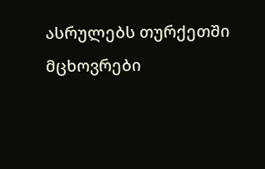ასრულებს თურქეთში მცხოვრები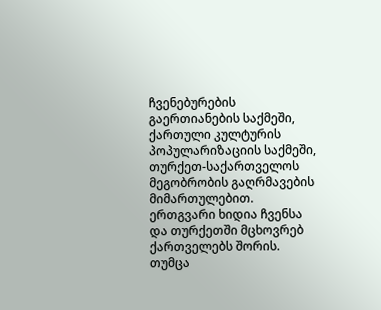ჩვენებურების გაერთიანების საქმეში, ქართული კულტურის პოპულარიზაციის საქმეში, თურქეთ-საქართველოს მეგობრობის გაღრმავების მიმართულებით. ერთგვარი ხიდია ჩვენსა და თურქეთში მცხოვრებ ქართველებს შორის. თუმცა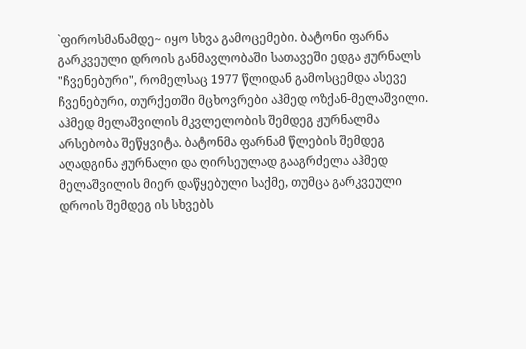`ფიროსმანამდე~ იყო სხვა გამოცემები. ბატონი ფარნა გარკვეული დროის განმავლობაში სათავეში ედგა ჟურნალს "ჩვენებური", რომელსაც 1977 წლიდან გამოსცემდა ასევე ჩვენებური, თურქეთში მცხოვრები აჰმედ ოზქან-მელაშვილი. აჰმედ მელაშვილის მკვლელობის შემდეგ ჟურნალმა არსებობა შეწყვიტა. ბატონმა ფარნამ წლების შემდეგ აღადგინა ჟურნალი და ღირსეულად გააგრძელა აჰმედ მელაშვილის მიერ დაწყებული საქმე, თუმცა გარკვეული დროის შემდეგ ის სხვებს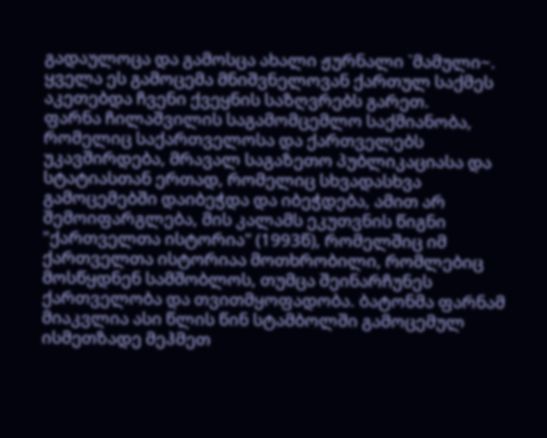გადაულოცა და გამოსცა ახალი ჟურნალი `მამული~. ყველა ეს გამოცემა მნიშვნელოვან ქართულ საქმეს აკეთებდა ჩვენი ქვეყნის საზღვრებს გარეთ.
ფარნა ჩილაშვილის საგამომცემლო საქმიანობა, რომელიც საქართველოსა და ქართველებს უკავშირდება, მრავალ საგაზეთო პუბლიკაციასა და სტატიასთან ერთად, რომელიც სხვადასხვა გამოცემებში დაიბეჭდა და იბეჭდება, ამით არ შემოიფარგლება, მის კალამს ეკუთვნის წიგნი "ქართველთა ისტორია" (1993წ), რომელშიც იმ ქართველთა ისტორიაა მოთხრობილი, რომლებიც მოსწყდნენ სამშობლოს, თუმცა შეინარჩუნეს ქართველობა და თვითმყოფადობა. ბატონმა ფარნამ მიაკვლია ასი წლის წინ სტამბოლში გამოცემულ ისმეთზადე მეჰმეთ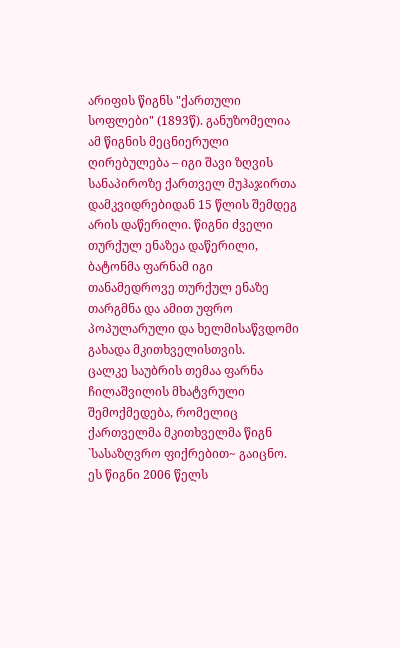არიფის წიგნს "ქართული სოფლები" (1893წ). განუზომელია ამ წიგნის მეცნიერული ღირებულება – იგი შავი ზღვის სანაპიროზე ქართველ მუჰაჯირთა დამკვიდრებიდან 15 წლის შემდეგ არის დაწერილი. წიგნი ძველი თურქულ ენაზეა დაწერილი, ბატონმა ფარნამ იგი თანამედროვე თურქულ ენაზე თარგმნა და ამით უფრო პოპულარული და ხელმისაწვდომი გახადა მკითხველისთვის.
ცალკე საუბრის თემაა ფარნა ჩილაშვილის მხატვრული შემოქმედება, რომელიც ქართველმა მკითხველმა წიგნ `სასაზღვრო ფიქრებით~ გაიცნო. ეს წიგნი 2006 წელს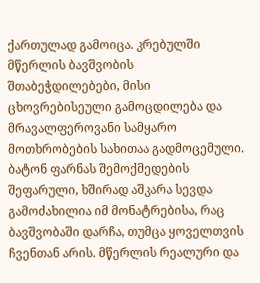ქართულად გამოიცა. კრებულში მწერლის ბავშვობის შთაბეჭდილებები, მისი ცხოვრებისეული გამოცდილება და მრავალფეროვანი სამყარო მოთხრობების სახითაა გადმოცემული. ბატონ ფარნას შემოქმედების შეფარული, ხშირად აშკარა სევდა გამოძახილია იმ მონატრებისა, რაც ბავშვობაში დარჩა, თუმცა ყოველთვის ჩვენთან არის. მწერლის რეალური და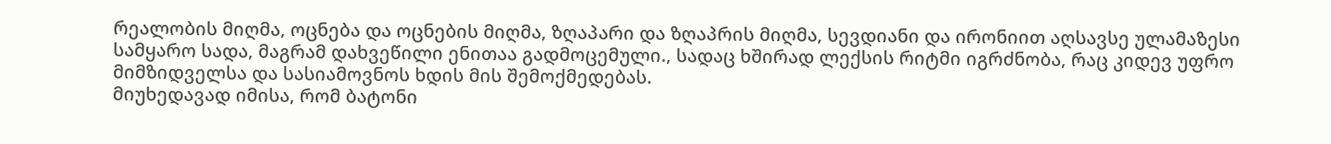რეალობის მიღმა, ოცნება და ოცნების მიღმა, ზღაპარი და ზღაპრის მიღმა, სევდიანი და ირონიით აღსავსე ულამაზესი სამყარო სადა, მაგრამ დახვეწილი ენითაა გადმოცემული., სადაც ხშირად ლექსის რიტმი იგრძნობა, რაც კიდევ უფრო მიმზიდველსა და სასიამოვნოს ხდის მის შემოქმედებას.
მიუხედავად იმისა, რომ ბატონი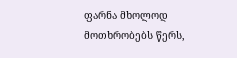ფარნა მხოლოდ მოთხრობებს წერს,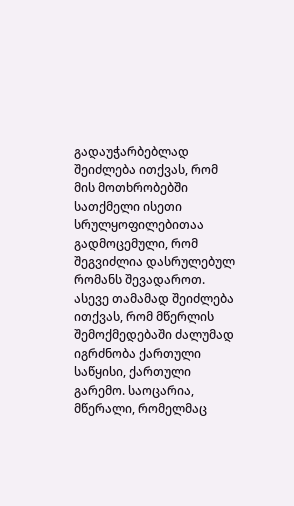გადაუჭარბებლად შეიძლება ითქვას, რომ მის მოთხრობებში სათქმელი ისეთი სრულყოფილებითაა გადმოცემული, რომ შეგვიძლია დასრულებულ რომანს შევადაროთ. ასევე თამამად შეიძლება ითქვას, რომ მწერლის შემოქმედებაში ძალუმად იგრძნობა ქართული საწყისი, ქართული გარემო. საოცარია, მწერალი, რომელმაც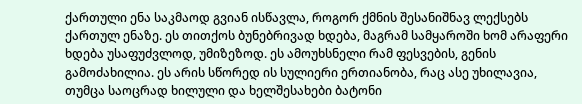ქართული ენა საკმაოდ გვიან ისწავლა, როგორ ქმნის შესანიშნავ ლექსებს ქართულ ენაზე. ეს თითქოს ბუნებრივად ხდება, მაგრამ სამყაროში ხომ არაფერი ხდება უსაფუძვლოდ, უმიზეზოდ. ეს ამოუხსნელი რამ ფესვების, გენის გამოძახილია. ეს არის სწორედ ის სულიერი ერთიანობა, რაც ასე უხილავია, თუმცა საოცრად ხილული და ხელშესახები ბატონი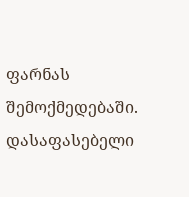ფარნას შემოქმედებაში.
დასაფასებელი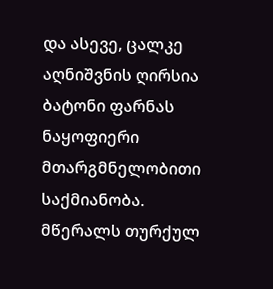და ასევე, ცალკე აღნიშვნის ღირსია ბატონი ფარნას ნაყოფიერი მთარგმნელობითი საქმიანობა. მწერალს თურქულ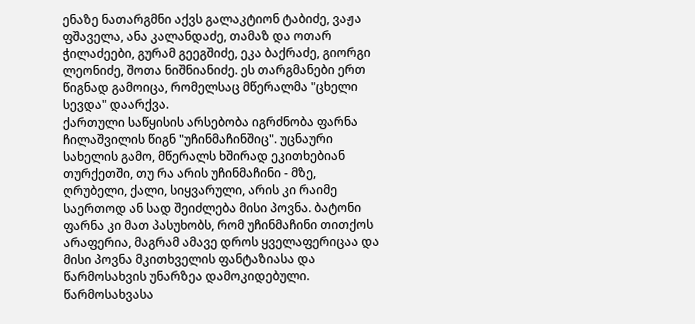ენაზე ნათარგმნი აქვს გალაკტიონ ტაბიძე, ვაჟა ფშაველა, ანა კალანდაძე, თამაზ და ოთარ ჭილაძეები, გურამ გეეგშიძე, ეკა ბაქრაძე, გიორგი ლეონიძე, შოთა ნიშნიანიძე. ეს თარგმანები ერთ წიგნად გამოიცა, რომელსაც მწერალმა "ცხელი სევდა" დაარქვა.
ქართული საწყისის არსებობა იგრძნობა ფარნა ჩილაშვილის წიგნ "უჩინმაჩინშიც". უცნაური სახელის გამო, მწერალს ხშირად ეკითხებიან თურქეთში, თუ რა არის უჩინმაჩინი - მზე, ღრუბელი, ქალი, სიყვარული, არის კი რაიმე საერთოდ ან სად შეიძლება მისი პოვნა. ბატონი ფარნა კი მათ პასუხობს, რომ უჩინმაჩინი თითქოს არაფერია, მაგრამ ამავე დროს ყველაფერიცაა და მისი პოვნა მკითხველის ფანტაზიასა და წარმოსახვის უნარზეა დამოკიდებული. წარმოსახვასა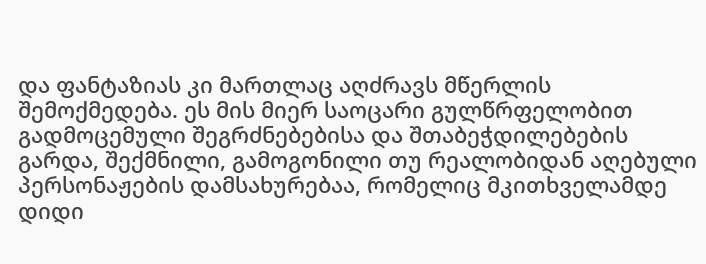და ფანტაზიას კი მართლაც აღძრავს მწერლის შემოქმედება. ეს მის მიერ საოცარი გულწრფელობით გადმოცემული შეგრძნებებისა და შთაბეჭდილებების გარდა, შექმნილი, გამოგონილი თუ რეალობიდან აღებული პერსონაჟების დამსახურებაა, რომელიც მკითხველამდე დიდი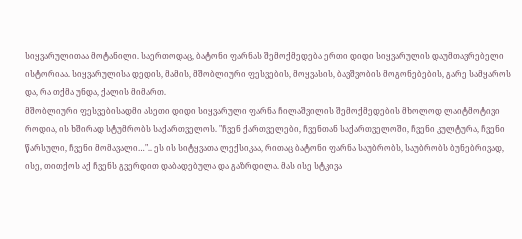სიყვარულითაა მოტანილი. საერთოდაც, ბატონი ფარნას შემოქმედება ერთი დიდი სიყვარულის დაუმთავრებელი ისტორიაა. სიყვარულისა დედის, მამის, მშობლიური ფესვების, მოყვასის, ბავშვობის მოგონებების, გარე სამყაროს და, რა თქმა უნდა, ქალის მიმართ.
მშობლიური ფესვებისადმი ასეთი დიდი სიყვარული ფარნა ჩილაშვილის შემოქმედების მხოლოდ ლაიტმოტივი როდია, ის ხშირად სტუმრობს საქართველოს. "ჩვენ ქართველები, ჩვენთან საქართველოში, ჩვენი კულტურა, ჩვენი წარსული, ჩვენი მომავალი…".. ეს ის სიტყვათა ლექსიკაა, რითაც ბატონი ფარნა საუბრობს, საუბრობს ბუნებრივად, ისე, თითქოს აქ ჩვენს გვერდით დაბადებულა და გაზრდილა. მას ისე სტკივა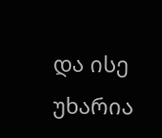და ისე უხარია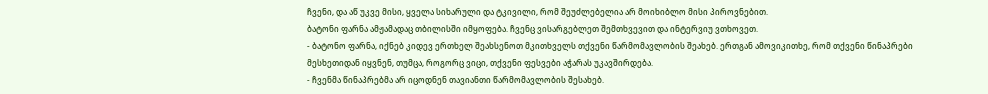ჩვენი, და აწ უკვე მისი, ყველა სიხარული და ტკივილი, რომ შეუძლებელია არ მოიხიბლო მისი პიროვნებით.
ბატონი ფარნა ამჟამადაც თბილისში იმყოფება. ჩვენც ვისარგებლეთ შემთხვევით და ინტერვიუ ვთხოვეთ.
- ბატონო ფარნა, იქნებ კიდევ ერთხელ შეახსენოთ მკითხველს თქვენი წარმომავლობის შეახებ. ერთგან ამოვიკითხე, რომ თქვენი წინაპრები მესხეთიდან იყვნენ, თუმცა, როგორც ვიცი, თქვენი ფესვები აჭარას უკავშირდება.
- ჩვენმა წინაპრებმა არ იცოდნენ თავიანთი წარმომავლობის შესახებ.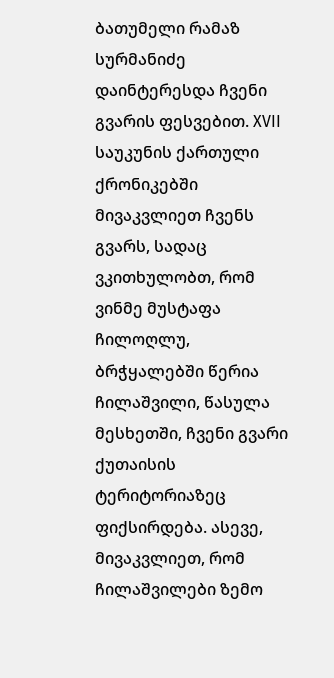ბათუმელი რამაზ სურმანიძე დაინტერესდა ჩვენი გვარის ფესვებით. XVII საუკუნის ქართული ქრონიკებში მივაკვლიეთ ჩვენს გვარს, სადაც ვკითხულობთ, რომ ვინმე მუსტაფა ჩილოღლუ, ბრჭყალებში წერია ჩილაშვილი, წასულა მესხეთში, ჩვენი გვარი ქუთაისის ტერიტორიაზეც ფიქსირდება. ასევე, მივაკვლიეთ, რომ ჩილაშვილები ზემო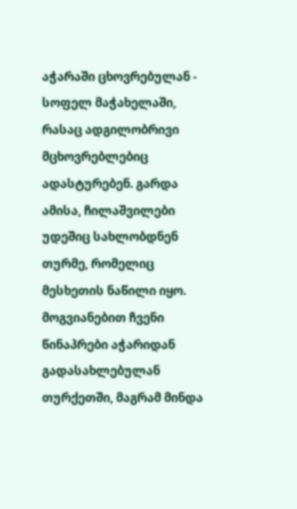აჭარაში ცხოვრებულან - სოფელ მაჭახელაში, რასაც ადგილობრივი მცხოვრებლებიც ადასტურებენ. გარდა ამისა, ჩილაშვილები უდეშიც სახლობდნენ თურმე, რომელიც მესხეთის ნაწილი იყო. მოგვიანებით ჩვენი წინაპრები აჭარიდან გადასახლებულან თურქეთში, მაგრამ მინდა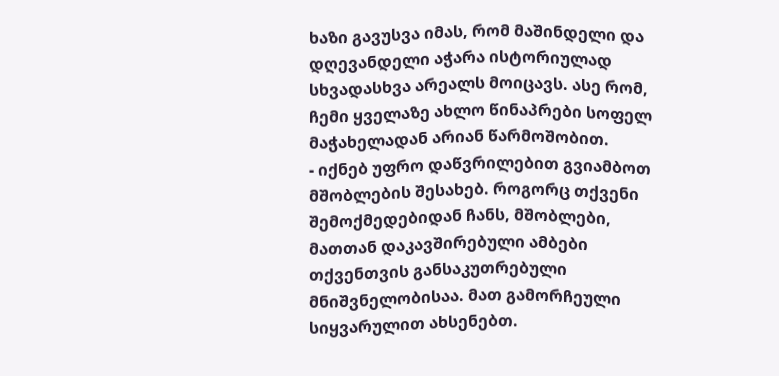ხაზი გავუსვა იმას, რომ მაშინდელი და დღევანდელი აჭარა ისტორიულად სხვადასხვა არეალს მოიცავს. ასე რომ, ჩემი ყველაზე ახლო წინაპრები სოფელ მაჭახელადან არიან წარმოშობით.
- იქნებ უფრო დაწვრილებით გვიამბოთ მშობლების შესახებ. როგორც თქვენი შემოქმედებიდან ჩანს, მშობლები, მათთან დაკავშირებული ამბები თქვენთვის განსაკუთრებული მნიშვნელობისაა. მათ გამორჩეული სიყვარულით ახსენებთ.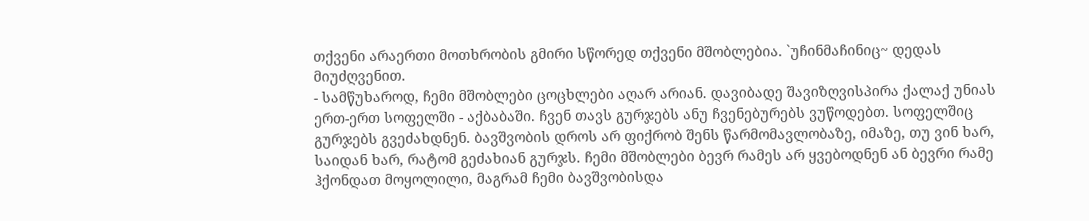თქვენი არაერთი მოთხრობის გმირი სწორედ თქვენი მშობლებია. `უჩინმაჩინიც~ დედას მიუძღვენით.
- სამწუხაროდ, ჩემი მშობლები ცოცხლები აღარ არიან. დავიბადე შავიზღვისპირა ქალაქ უნიას ერთ-ერთ სოფელში - აქბაბაში. ჩვენ თავს გურჯებს ანუ ჩვენებურებს ვუწოდებთ. სოფელშიც გურჯებს გვეძახდნენ. ბავშვობის დროს არ ფიქრობ შენს წარმომავლობაზე, იმაზე, თუ ვინ ხარ, საიდან ხარ, რატომ გეძახიან გურჯს. ჩემი მშობლები ბევრ რამეს არ ყვებოდნენ ან ბევრი რამე ჰქონდათ მოყოლილი, მაგრამ ჩემი ბავშვობისდა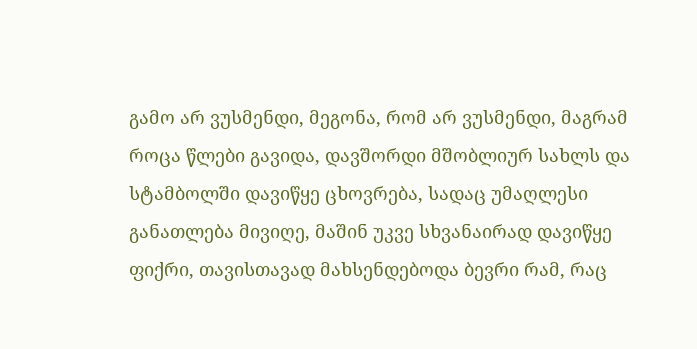გამო არ ვუსმენდი, მეგონა, რომ არ ვუსმენდი, მაგრამ როცა წლები გავიდა, დავშორდი მშობლიურ სახლს და სტამბოლში დავიწყე ცხოვრება, სადაც უმაღლესი განათლება მივიღე, მაშინ უკვე სხვანაირად დავიწყე ფიქრი, თავისთავად მახსენდებოდა ბევრი რამ, რაც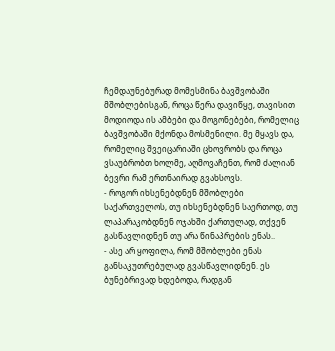ჩემდაუნებურად მომესმინა ბავშვობაში მშობლებისგან, როცა წერა დავიწყე, თავისით მოდიოდა ის ამბები და მოგონებები, რომელიც ბავშვობაში მქონდა მოსმენილი. მე მყავს და, რომელიც შვეიცარიაში ცხოვრობს და როცა ვსაუბრობთ ხოლმე, აღმოვაჩენთ, რომ ძალიან ბევრი რამ ერთნაირად გვახსოვს.
- როგორ იხსენებდნენ მშობლები საქართველოს, თუ იხსენებდნენ საერთოდ, თუ ლაპარაკობდნენ ოჯახში ქართულად, თქვენ გასწავლიდნენ თუ არა წინაპრების ენას..
- ასე არ ყოფილა, რომ მშობლები ენას განსაკუთრებულად გვასწავლიდნენ. ეს ბუნებრივად ხდებოდა, რადგან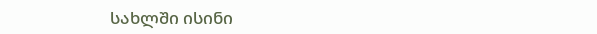სახლში ისინი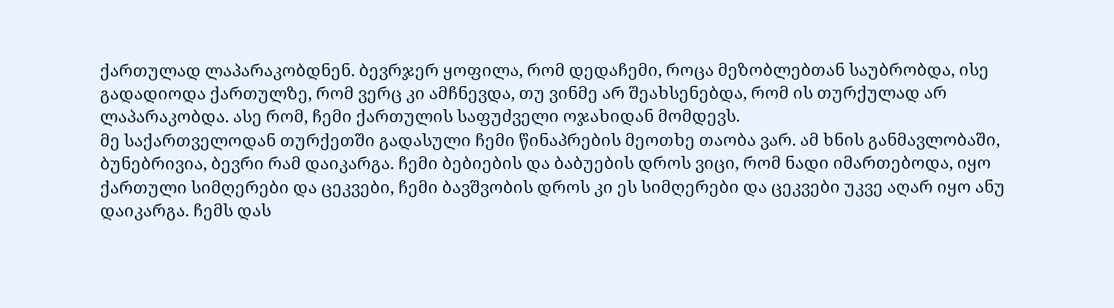ქართულად ლაპარაკობდნენ. ბევრჯერ ყოფილა, რომ დედაჩემი, როცა მეზობლებთან საუბრობდა, ისე გადადიოდა ქართულზე, რომ ვერც კი ამჩნევდა, თუ ვინმე არ შეახსენებდა, რომ ის თურქულად არ ლაპარაკობდა. ასე რომ, ჩემი ქართულის საფუძველი ოჯახიდან მომდევს.
მე საქართველოდან თურქეთში გადასული ჩემი წინაპრების მეოთხე თაობა ვარ. ამ ხნის განმავლობაში, ბუნებრივია, ბევრი რამ დაიკარგა. ჩემი ბებიების და ბაბუების დროს ვიცი, რომ ნადი იმართებოდა, იყო ქართული სიმღერები და ცეკვები, ჩემი ბავშვობის დროს კი ეს სიმღერები და ცეკვები უკვე აღარ იყო ანუ დაიკარგა. ჩემს დას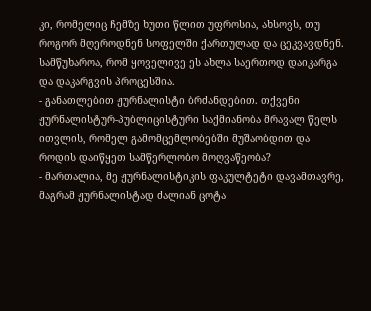კი, რომელიც ჩემზე ხუთი წლით უფროსია, ახსოვს, თუ როგორ მღეროდნენ სოფელში ქართულად და ცეკვავდნენ. სამწუხაროა, რომ ყოველივე ეს ახლა საერთოდ დაიკარგა და დაკარგვის პროცესშია.
- განათლებით ჟურნალისტი ბრძანდებით. თქვენი ჟურნალისტურ-პუბლიცისტური საქმიანობა მრავალ წელს ითვლის, რომელ გამომცემლობებში მუშაობდით და როდის დაიწყეთ სამწერლობო მოღვაწეობა?
- მართალია, მე ჟურნალისტიკის ფაკულტეტი დავამთავრე, მაგრამ ჟურნალისტად ძალიან ცოტა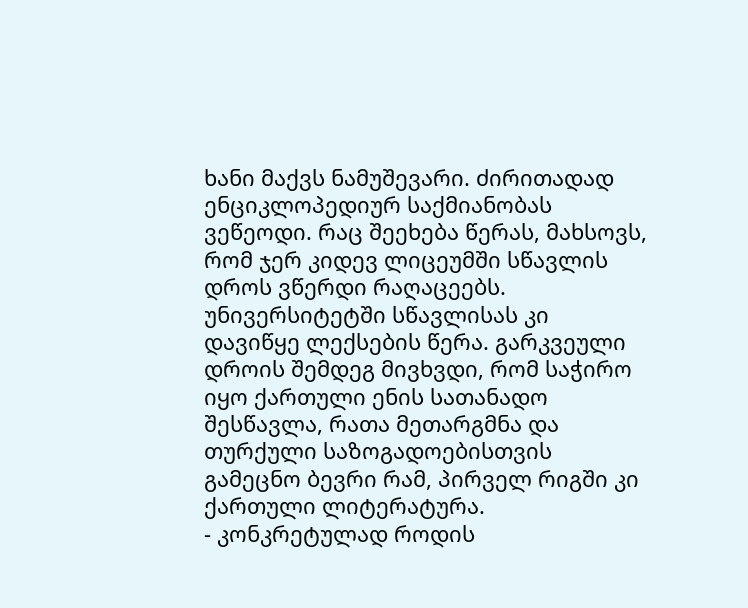ხანი მაქვს ნამუშევარი. ძირითადად ენციკლოპედიურ საქმიანობას ვეწეოდი. რაც შეეხება წერას, მახსოვს, რომ ჯერ კიდევ ლიცეუმში სწავლის დროს ვწერდი რაღაცეებს. უნივერსიტეტში სწავლისას კი დავიწყე ლექსების წერა. გარკვეული დროის შემდეგ მივხვდი, რომ საჭირო იყო ქართული ენის სათანადო შესწავლა, რათა მეთარგმნა და თურქული საზოგადოებისთვის გამეცნო ბევრი რამ, პირველ რიგში კი ქართული ლიტერატურა.
- კონკრეტულად როდის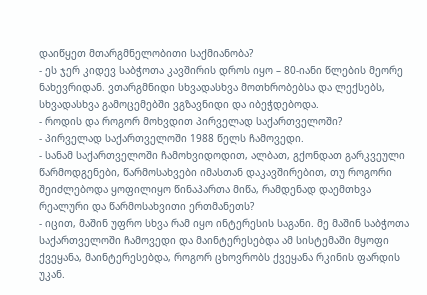დაიწყეთ მთარგმნელობითი საქმიანობა?
- ეს ჯერ კიდევ საბჭოთა კავშირის დროს იყო – 80-იანი წლების მეორე ნახევრიდან. ვთარგმნიდი სხვადასხვა მოთხრობებსა და ლექსებს, სხვადასხვა გამოცემებში ვგზავნიდი და იბეჭდებოდა.
- როდის და როგორ მოხვდით პირველად საქართველოში?
- პირველად საქართველოში 1988 წელს ჩამოვედი.
- სანამ საქართველოში ჩამოხვიდოდით, ალბათ, გქონდათ გარკვეული წარმოდგენები, წარმოსახვები იმასთან დაკავშირებით, თუ როგორი შეიძლებოდა ყოფილიყო წინაპართა მიწა, რამდენად დაემთხვა რეალური და წარმოსახვითი ერთმანეთს?
- იცით, მაშინ უფრო სხვა რამ იყო ინტერესის საგანი. მე მაშინ საბჭოთა საქართველოში ჩამოვედი და მაინტერესებდა ამ სისტემაში მყოფი ქვეყანა, მაინტერესებდა, როგორ ცხოვრობს ქვეყანა რკინის ფარდის უკან.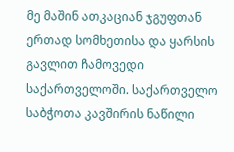მე მაშინ ათკაციან ჯგუფთან ერთად სომხეთისა და ყარსის გავლით ჩამოვედი საქართველოში. საქართველო საბჭოთა კავშირის ნაწილი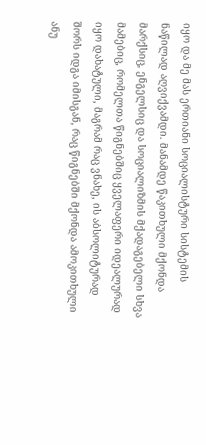იყო და მე მას ერთიანი სოციალისტური სისტემის ნაწილად აღვიქვამდი. მანამდე წაკითხული მქონდა მარქსიც, ენგელსიც და სოციალიზმის მქადაგებელი სხვა მამებიც, რომელთა წიგნებშიც ყველაფერი იდეალურად იყო დახატული, მაგრამ რაც ვნახე, ის აბსოლიტურად შორს იდგა იმისგან, რაც წიგნებში მქონდა ამოკითხული ანუ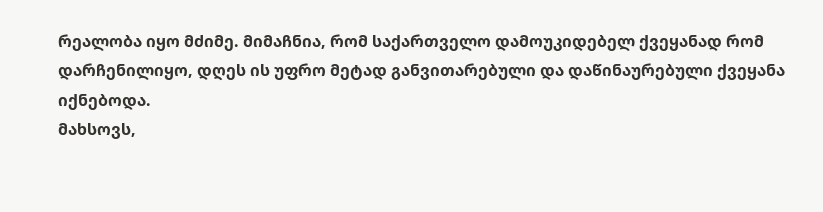რეალობა იყო მძიმე. მიმაჩნია, რომ საქართველო დამოუკიდებელ ქვეყანად რომ დარჩენილიყო, დღეს ის უფრო მეტად განვითარებული და დაწინაურებული ქვეყანა იქნებოდა.
მახსოვს,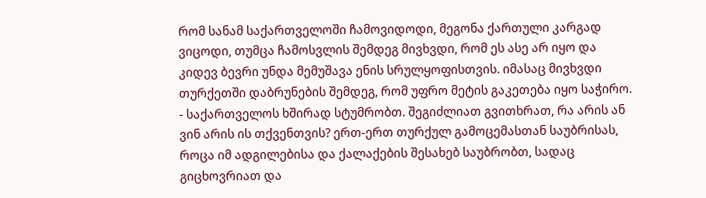რომ სანამ საქართველოში ჩამოვიდოდი, მეგონა ქართული კარგად ვიცოდი, თუმცა ჩამოსვლის შემდეგ მივხვდი, რომ ეს ასე არ იყო და კიდევ ბევრი უნდა მემუშავა ენის სრულყოფისთვის. იმასაც მივხვდი თურქეთში დაბრუნების შემდეგ, რომ უფრო მეტის გაკეთება იყო საჭირო.
- საქართველოს ხშირად სტუმრობთ. შეგიძლიათ გვითხრათ, რა არის ან ვინ არის ის თქვენთვის? ერთ-ერთ თურქულ გამოცემასთან საუბრისას, როცა იმ ადგილებისა და ქალაქების შესახებ საუბრობთ, სადაც გიცხოვრიათ და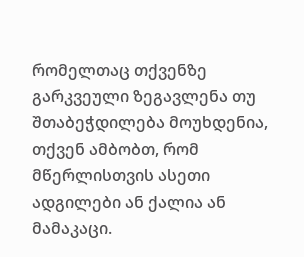რომელთაც თქვენზე გარკვეული ზეგავლენა თუ შთაბეჭდილება მოუხდენია, თქვენ ამბობთ, რომ მწერლისთვის ასეთი ადგილები ან ქალია ან მამაკაცი.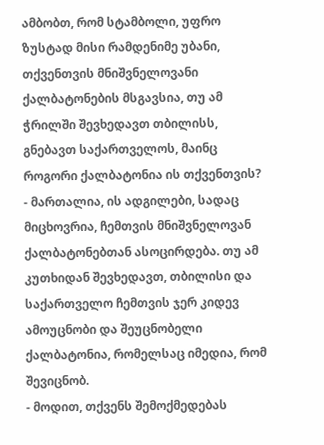ამბობთ, რომ სტამბოლი, უფრო ზუსტად მისი რამდენიმე უბანი, თქვენთვის მნიშვნელოვანი ქალბატონების მსგავსია, თუ ამ ჭრილში შევხედავთ თბილისს, გნებავთ საქართველოს, მაინც როგორი ქალბატონია ის თქვენთვის?
- მართალია, ის ადგილები, სადაც მიცხოვრია, ჩემთვის მნიშვნელოვან ქალბატონებთან ასოცირდება. თუ ამ კუთხიდან შევხედავთ, თბილისი და საქართველო ჩემთვის ჯერ კიდევ ამოუცნობი და შეუცნობელი ქალბატონია, რომელსაც იმედია, რომ შევიცნობ.
- მოდით, თქვენს შემოქმედებას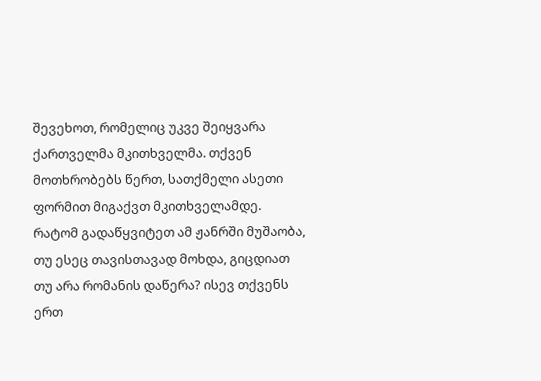შევეხოთ, რომელიც უკვე შეიყვარა ქართველმა მკითხველმა. თქვენ მოთხრობებს წერთ, სათქმელი ასეთი ფორმით მიგაქვთ მკითხველამდე. რატომ გადაწყვიტეთ ამ ჟანრში მუშაობა, თუ ესეც თავისთავად მოხდა, გიცდიათ თუ არა რომანის დაწერა? ისევ თქვენს ერთ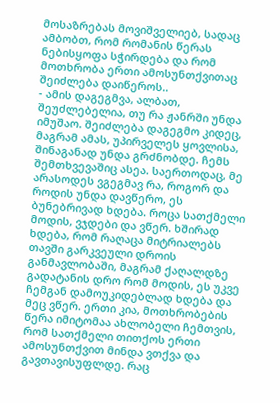მოსაზრებას მოვიშველიებ, სადაც ამბობთ, რომ რომანის წერას ნებისყოფა სჭირდება და რომ მოთხრობა ერთი ამოსუნთქვითაც შეიძლება დაიწეროს..
- ამის დაგეგმვა, ალბათ, შეუძლებელია, თუ რა ჟანრში უნდა იმუშაო. შეიძლება დაგეგმო კიდეც, მაგრამ ამას, უპირველეს ყოვლისა, შინაგანად უნდა გრძნობდე. ჩემს შემთხვევაშიც ასეა. საერთოდაც, მე არასოდეს ვგეგმავ რა, როგორ და როდის უნდა დავწერო, ეს ბუნებრივად ხდება. როცა სათქმელი მოდის, ვჯდები და ვწერ. ხშირად ხდება, რომ რაღაცა მიტრიალებს თავში გარკვეული დროის განმავლობაში, მაგრამ ქაღალდზე გადატანის დრო რომ მოდის, ეს უკვე ჩემგან დამოუკიდებლად ხდება და მეც ვწერ. ერთი კია, მოთხრობების წერა იმიტომაა ახლობელი ჩემთვის, რომ სათქმელი თითქოს ერთი ამოსუნთქვით მინდა ვთქვა და გავთავისუფლდე. რაც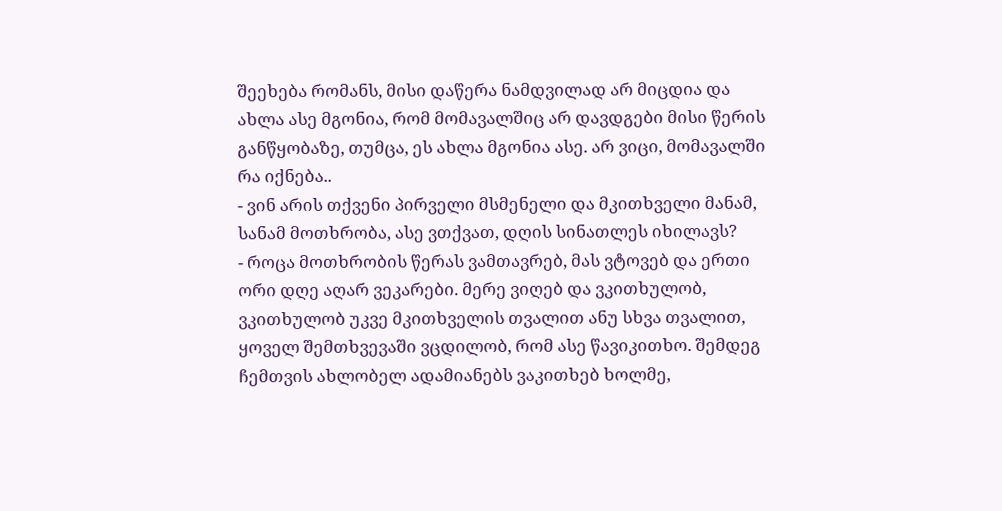შეეხება რომანს, მისი დაწერა ნამდვილად არ მიცდია და ახლა ასე მგონია, რომ მომავალშიც არ დავდგები მისი წერის განწყობაზე, თუმცა, ეს ახლა მგონია ასე. არ ვიცი, მომავალში რა იქნება..
- ვინ არის თქვენი პირველი მსმენელი და მკითხველი მანამ, სანამ მოთხრობა, ასე ვთქვათ, დღის სინათლეს იხილავს?
- როცა მოთხრობის წერას ვამთავრებ, მას ვტოვებ და ერთი ორი დღე აღარ ვეკარები. მერე ვიღებ და ვკითხულობ, ვკითხულობ უკვე მკითხველის თვალით ანუ სხვა თვალით, ყოველ შემთხვევაში ვცდილობ, რომ ასე წავიკითხო. შემდეგ ჩემთვის ახლობელ ადამიანებს ვაკითხებ ხოლმე,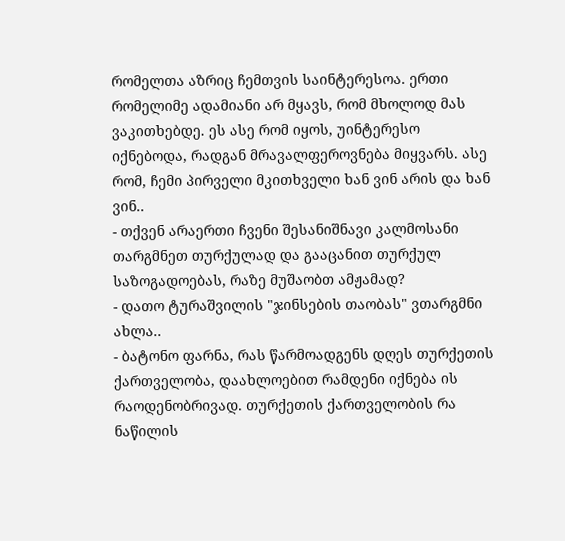რომელთა აზრიც ჩემთვის საინტერესოა. ერთი რომელიმე ადამიანი არ მყავს, რომ მხოლოდ მას ვაკითხებდე. ეს ასე რომ იყოს, უინტერესო იქნებოდა, რადგან მრავალფეროვნება მიყვარს. ასე რომ, ჩემი პირველი მკითხველი ხან ვინ არის და ხან ვინ..
- თქვენ არაერთი ჩვენი შესანიშნავი კალმოსანი თარგმნეთ თურქულად და გააცანით თურქულ საზოგადოებას, რაზე მუშაობთ ამჟამად?
- დათო ტურაშვილის "ჯინსების თაობას" ვთარგმნი ახლა..
- ბატონო ფარნა, რას წარმოადგენს დღეს თურქეთის ქართველობა, დაახლოებით რამდენი იქნება ის რაოდენობრივად. თურქეთის ქართველობის რა ნაწილის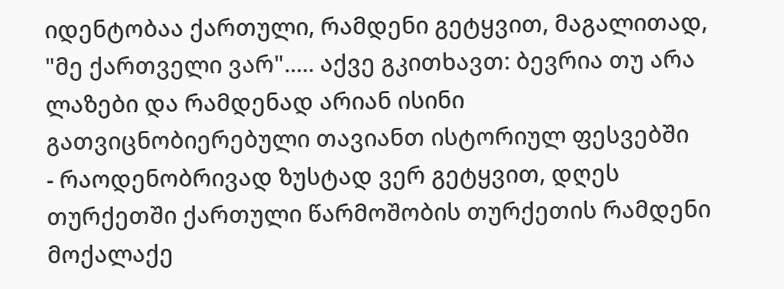იდენტობაა ქართული, რამდენი გეტყვით, მაგალითად, "მე ქართველი ვარ"..... აქვე გკითხავთ: ბევრია თუ არა ლაზები და რამდენად არიან ისინი გათვიცნობიერებული თავიანთ ისტორიულ ფესვებში
- რაოდენობრივად ზუსტად ვერ გეტყვით, დღეს თურქეთში ქართული წარმოშობის თურქეთის რამდენი მოქალაქე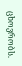ცხოვრობს.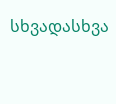სხვადასხვა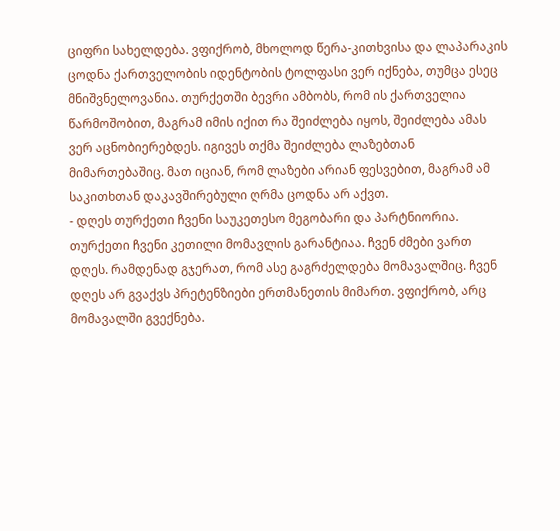ციფრი სახელდება. ვფიქრობ, მხოლოდ წერა-კითხვისა და ლაპარაკის ცოდნა ქართველობის იდენტობის ტოლფასი ვერ იქნება, თუმცა ესეც მნიშვნელოვანია. თურქეთში ბევრი ამბობს, რომ ის ქართველია წარმოშობით, მაგრამ იმის იქით რა შეიძლება იყოს, შეიძლება ამას ვერ აცნობიერებდეს. იგივეს თქმა შეიძლება ლაზებთან მიმართებაშიც. მათ იციან, რომ ლაზები არიან ფესვებით, მაგრამ ამ საკითხთან დაკავშირებული ღრმა ცოდნა არ აქვთ.
- დღეს თურქეთი ჩვენი საუკეთესო მეგობარი და პარტნიორია. თურქეთი ჩვენი კეთილი მომავლის გარანტიაა. ჩვენ ძმები ვართ დღეს. რამდენად გჯერათ, რომ ასე გაგრძელდება მომავალშიც. ჩვენ დღეს არ გვაქვს პრეტენზიები ერთმანეთის მიმართ. ვფიქრობ, არც მომავალში გვექნება.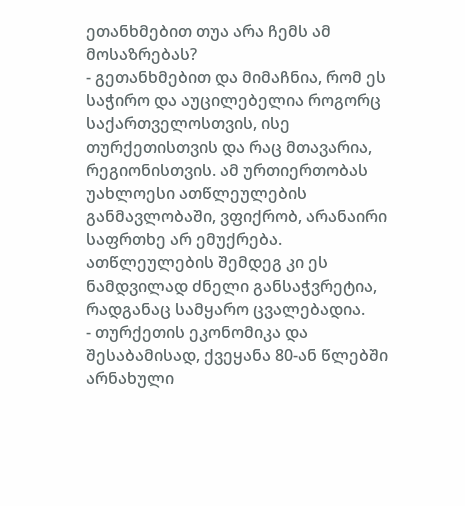ეთანხმებით თუა არა ჩემს ამ მოსაზრებას?
- გეთანხმებით და მიმაჩნია, რომ ეს საჭირო და აუცილებელია როგორც საქართველოსთვის, ისე თურქეთისთვის და რაც მთავარია, რეგიონისთვის. ამ ურთიერთობას უახლოესი ათწლეულების განმავლობაში, ვფიქრობ, არანაირი საფრთხე არ ემუქრება. ათწლეულების შემდეგ კი ეს ნამდვილად ძნელი განსაჭვრეტია, რადგანაც სამყარო ცვალებადია.
- თურქეთის ეკონომიკა და შესაბამისად, ქვეყანა 80-ან წლებში არნახული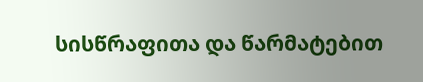სისწრაფითა და წარმატებით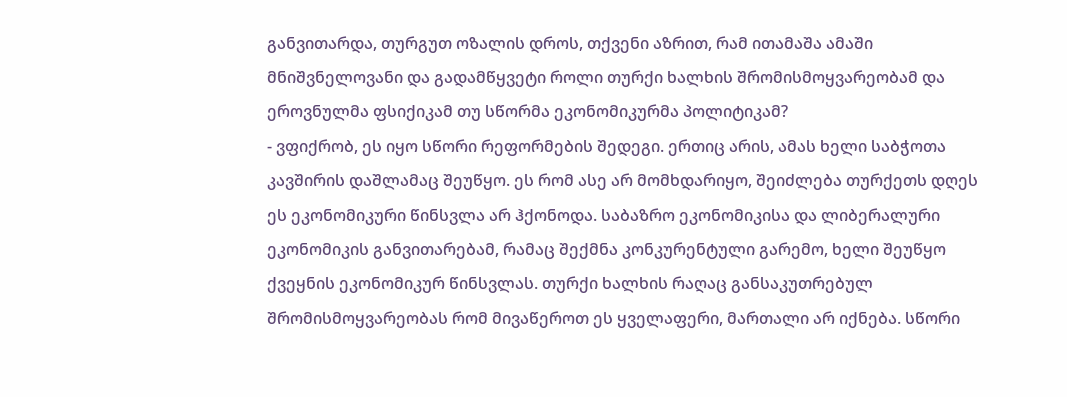განვითარდა, თურგუთ ოზალის დროს, თქვენი აზრით, რამ ითამაშა ამაში მნიშვნელოვანი და გადამწყვეტი როლი თურქი ხალხის შრომისმოყვარეობამ და ეროვნულმა ფსიქიკამ თუ სწორმა ეკონომიკურმა პოლიტიკამ?
- ვფიქრობ, ეს იყო სწორი რეფორმების შედეგი. ერთიც არის, ამას ხელი საბჭოთა კავშირის დაშლამაც შეუწყო. ეს რომ ასე არ მომხდარიყო, შეიძლება თურქეთს დღეს ეს ეკონომიკური წინსვლა არ ჰქონოდა. საბაზრო ეკონომიკისა და ლიბერალური ეკონომიკის განვითარებამ, რამაც შექმნა კონკურენტული გარემო, ხელი შეუწყო ქვეყნის ეკონომიკურ წინსვლას. თურქი ხალხის რაღაც განსაკუთრებულ შრომისმოყვარეობას რომ მივაწეროთ ეს ყველაფერი, მართალი არ იქნება. სწორი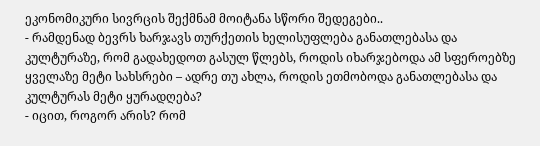ეკონომიკური სივრცის შექმნამ მოიტანა სწორი შედეგები..
- რამდენად ბევრს ხარჯავს თურქეთის ხელისუფლება განათლებასა და კულტურაზე, რომ გადახედოთ გასულ წლებს, როდის იხარჯებოდა ამ სფეროებზე ყველაზე მეტი სახსრები – ადრე თუ ახლა, როდის ეთმობოდა განათლებასა და კულტურას მეტი ყურადღება?
- იცით, როგორ არის? რომ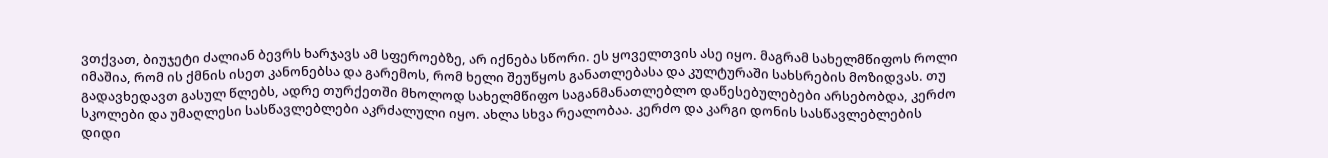ვთქვათ, ბიუჯეტი ძალიან ბევრს ხარჯავს ამ სფეროებზე, არ იქნება სწორი. ეს ყოველთვის ასე იყო. მაგრამ სახელმწიფოს როლი იმაშია, რომ ის ქმნის ისეთ კანონებსა და გარემოს, რომ ხელი შეუწყოს განათლებასა და კულტურაში სახსრების მოზიდვას. თუ გადავხედავთ გასულ წლებს, ადრე თურქეთში მხოლოდ სახელმწიფო საგანმანათლებლო დაწესებულებები არსებობდა, კერძო სკოლები და უმაღლესი სასწავლებლები აკრძალული იყო. ახლა სხვა რეალობაა. კერძო და კარგი დონის სასწავლებლების დიდი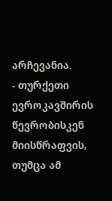არჩევანია.
- თურქეთი ევროკავშირის წევრობისკენ მიისწრაფვის, თუმცა ამ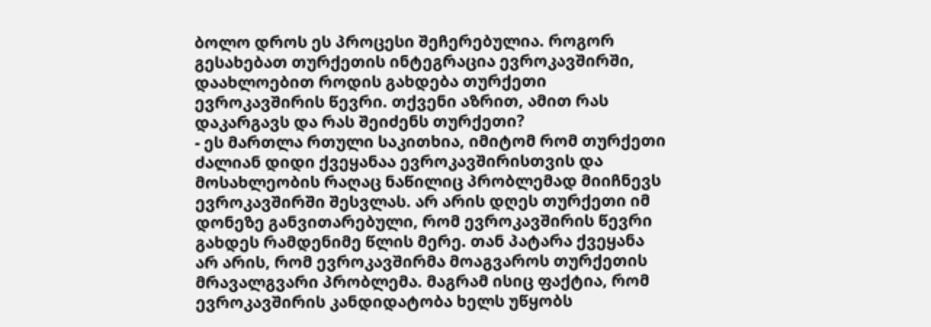ბოლო დროს ეს პროცესი შეჩერებულია. როგორ გესახებათ თურქეთის ინტეგრაცია ევროკავშირში, დაახლოებით როდის გახდება თურქეთი ევროკავშირის წევრი. თქვენი აზრით, ამით რას დაკარგავს და რას შეიძენს თურქეთი?
- ეს მართლა რთული საკითხია, იმიტომ რომ თურქეთი ძალიან დიდი ქვეყანაა ევროკავშირისთვის და მოსახლეობის რაღაც ნაწილიც პრობლემად მიიჩნევს ევროკავშირში შესვლას. არ არის დღეს თურქეთი იმ დონეზე განვითარებული, რომ ევროკავშირის წევრი გახდეს რამდენიმე წლის მერე. თან პატარა ქვეყანა არ არის, რომ ევროკავშირმა მოაგვაროს თურქეთის მრავალგვარი პრობლემა. მაგრამ ისიც ფაქტია, რომ ევროკავშირის კანდიდატობა ხელს უწყობს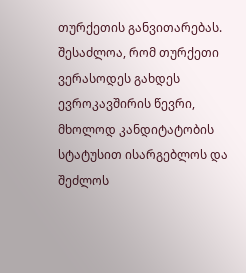თურქეთის განვითარებას. შესაძლოა, რომ თურქეთი ვერასოდეს გახდეს ევროკავშირის წევრი, მხოლოდ კანდიტატობის სტატუსით ისარგებლოს და შეძლოს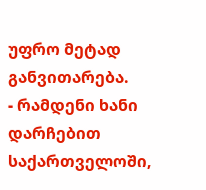უფრო მეტად განვითარება.
- რამდენი ხანი დარჩებით საქართველოში,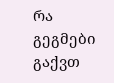რა გეგმები გაქვთ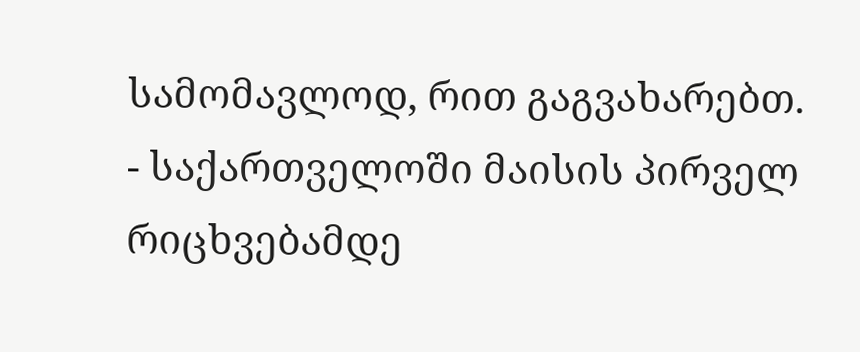სამომავლოდ, რით გაგვახარებთ.
- საქართველოში მაისის პირველ რიცხვებამდე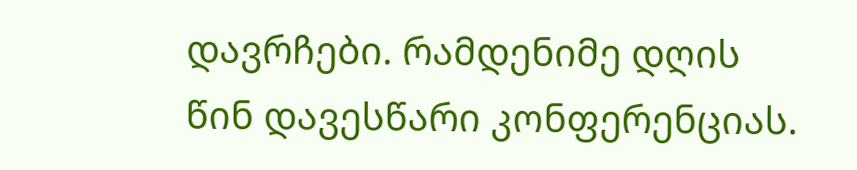დავრჩები. რამდენიმე დღის წინ დავესწარი კონფერენციას.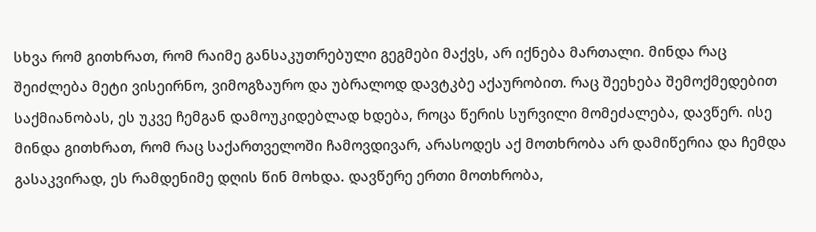სხვა რომ გითხრათ, რომ რაიმე განსაკუთრებული გეგმები მაქვს, არ იქნება მართალი. მინდა რაც შეიძლება მეტი ვისეირნო, ვიმოგზაურო და უბრალოდ დავტკბე აქაურობით. რაც შეეხება შემოქმედებით საქმიანობას, ეს უკვე ჩემგან დამოუკიდებლად ხდება, როცა წერის სურვილი მომეძალება, დავწერ. ისე მინდა გითხრათ, რომ რაც საქართველოში ჩამოვდივარ, არასოდეს აქ მოთხრობა არ დამიწერია და ჩემდა გასაკვირად, ეს რამდენიმე დღის წინ მოხდა. დავწერე ერთი მოთხრობა,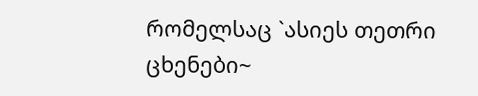რომელსაც `ასიეს თეთრი ცხენები~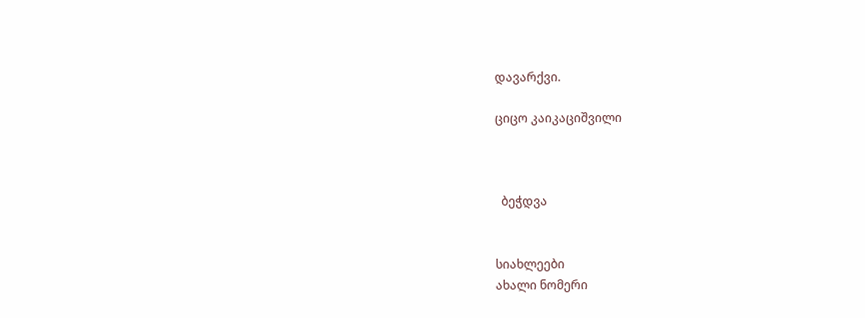დავარქვი.

ციცო კაიკაციშვილი



  ბეჭდვა


სიახლეები
ახალი ნომერი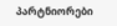პარტნიორები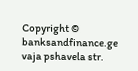Copyright © banksandfinance.ge vaja pshavela str.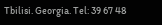Tbilisi. Georgia. Tel: 39 67 48